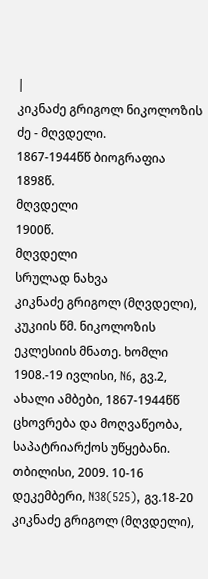|
კიკნაძე გრიგოლ ნიკოლოზის ძე - მღვდელი.
1867-1944წწ ბიოგრაფია
1898წ.
მღვდელი
1900წ.
მღვდელი
სრულად ნახვა
კიკნაძე გრიგოლ (მღვდელი), კუკიის წმ. ნიკოლოზის ეკლესიის მნათე. ხომლი 1908.-19 ივლისი, N6, გვ.2, ახალი ამბები, 1867-1944წწ ცხოვრება და მოღვაწეობა, საპატრიარქოს უწყებანი. თბილისი, 2009. 10-16 დეკემბერი, N38(525), გვ.18-20
კიკნაძე გრიგოლ (მღვდელი),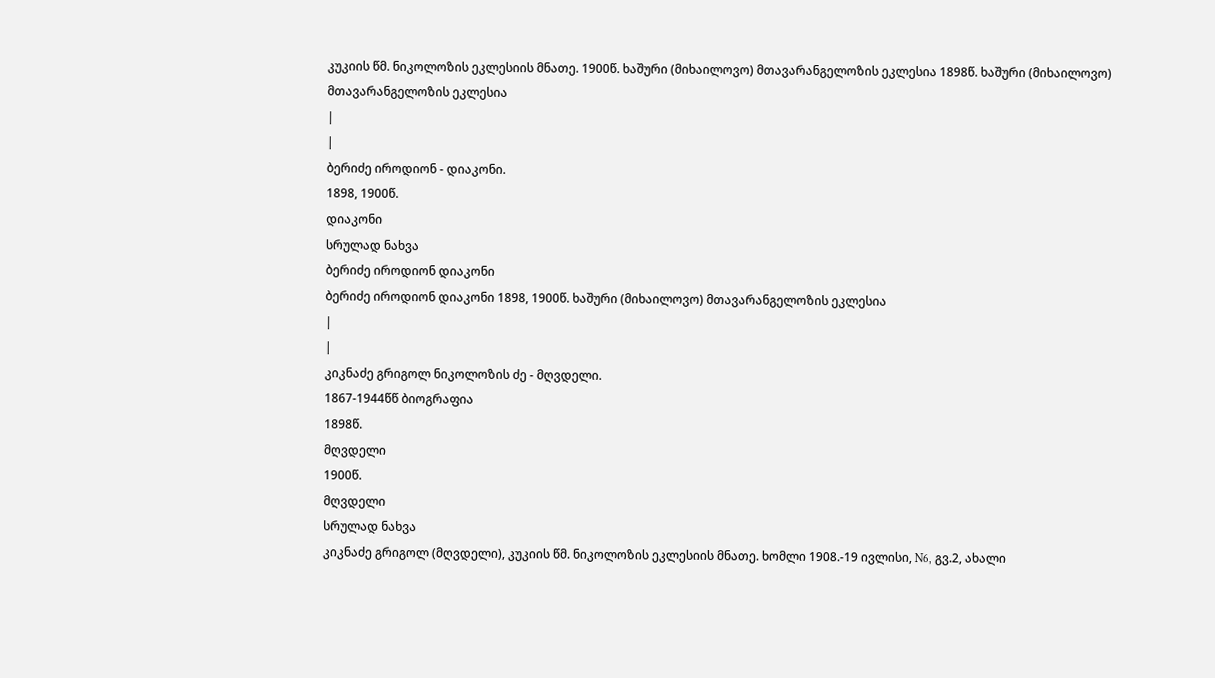კუკიის წმ. ნიკოლოზის ეკლესიის მნათე. 1900წ. ხაშური (მიხაილოვო) მთავარანგელოზის ეკლესია 1898წ. ხაშური (მიხაილოვო) მთავარანგელოზის ეკლესია
|
|
ბერიძე იროდიონ - დიაკონი.
1898, 1900წ.
დიაკონი
სრულად ნახვა
ბერიძე იროდიონ დიაკონი
ბერიძე იროდიონ დიაკონი 1898, 1900წ. ხაშური (მიხაილოვო) მთავარანგელოზის ეკლესია
|
|
კიკნაძე გრიგოლ ნიკოლოზის ძე - მღვდელი.
1867-1944წწ ბიოგრაფია
1898წ.
მღვდელი
1900წ.
მღვდელი
სრულად ნახვა
კიკნაძე გრიგოლ (მღვდელი), კუკიის წმ. ნიკოლოზის ეკლესიის მნათე. ხომლი 1908.-19 ივლისი, N6, გვ.2, ახალი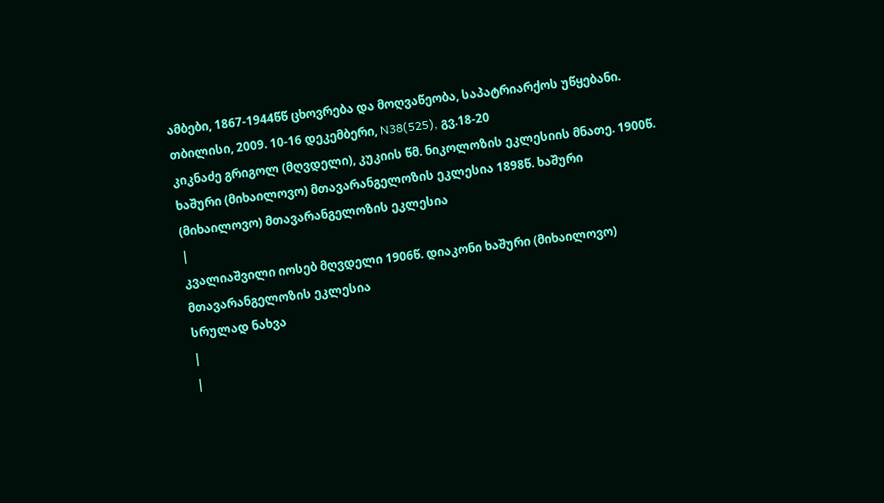ამბები, 1867-1944წწ ცხოვრება და მოღვაწეობა, საპატრიარქოს უწყებანი. თბილისი, 2009. 10-16 დეკემბერი, N38(525), გვ.18-20
კიკნაძე გრიგოლ (მღვდელი), კუკიის წმ. ნიკოლოზის ეკლესიის მნათე. 1900წ. ხაშური (მიხაილოვო) მთავარანგელოზის ეკლესია 1898წ. ხაშური (მიხაილოვო) მთავარანგელოზის ეკლესია
|
კვალიაშვილი იოსებ მღვდელი 1906წ. დიაკონი ხაშური (მიხაილოვო) მთავარანგელოზის ეკლესია
სრულად ნახვა
|
|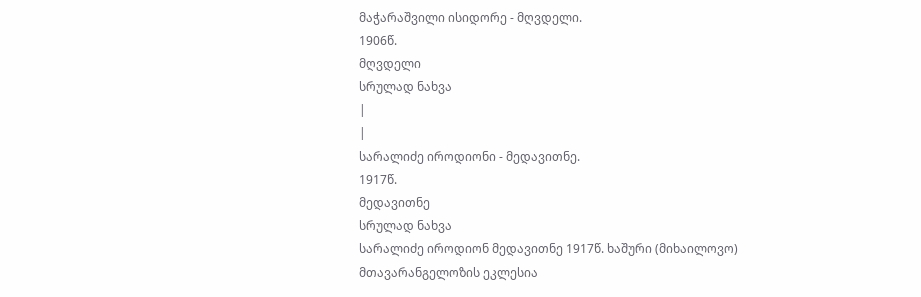მაჭარაშვილი ისიდორე - მღვდელი.
1906წ.
მღვდელი
სრულად ნახვა
|
|
სარალიძე იროდიონი - მედავითნე.
1917წ.
მედავითნე
სრულად ნახვა
სარალიძე იროდიონ მედავითნე 1917წ. ხაშური (მიხაილოვო) მთავარანგელოზის ეკლესია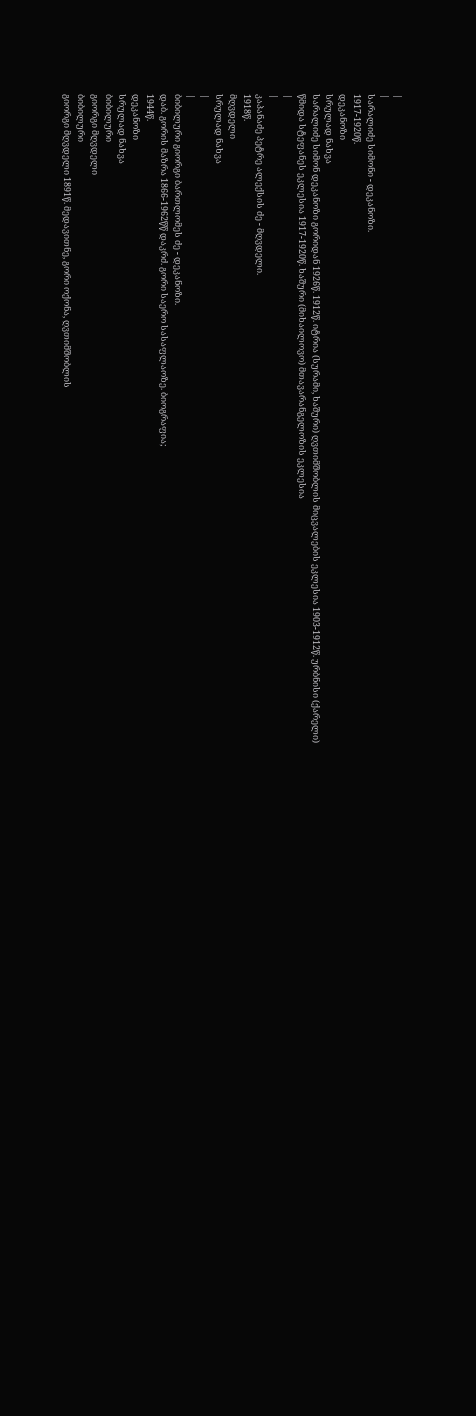|
|
სარალიძე სიმონი - დეკანოზი.
1917-1920წ.
დეკანოზი
სრულად ნახვა
სარალიძე სიმონ დეკანოზი გორიდან 1926წ. 1912წ. იტრია (სურამი, ხაშური) ღვთიმშობლის მიცვალების ეკლესია 1903-1912წ. ურბნისი (ქარელი) წმიდა სტეფანეს ეკლესია 1917-1920წ. ხაშური (მიხაილოვო) მთავარანგელოზის ეკლესია
|
|
კაპანაძე პეტრე ალექსის ძე - მღვდელი.
1918წ.
მღვდელი
სრულად ნახვა
|
|
ბიბილური გიორგი ბართლომეს ძე - დეკანოზი.
დაბ. გორის მაზრა 1866-1962წწ დაკრძ. გორი საერო სასაფლაოზე. ბიოგრაფია;
1944წ.
დეკანოზი
სრულად ნახვა
ბიბილური
გიორგი მღვდელი
ბიბილური
გიორგი მღვდელი 1891წ. მედავითნე, გორი ოქონა, ღვთიმშობლის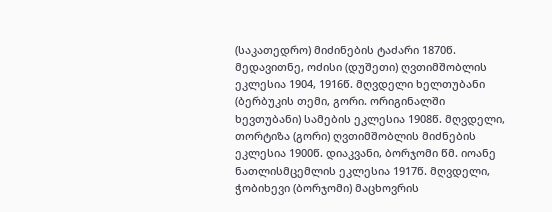(საკათედრო) მიძინების ტაძარი 1870წ. მედავითნე, ოძისი (დუშეთი) ღვთიმშობლის ეკლესია 1904, 1916წ. მღვდელი ხელთუბანი (ბერბუკის თემი, გორი. ორიგინალში ხევთუბანი) სამების ეკლესია 1908წ. მღვდელი, თორტიზა (გორი) ღვთიმშობლის მიძნების ეკლესია 1900წ. დიაკვანი, ბორჯომი წმ. იოანე ნათლისმცემლის ეკლესია 1917წ. მღვდელი, ჭობიხევი (ბორჯომი) მაცხოვრის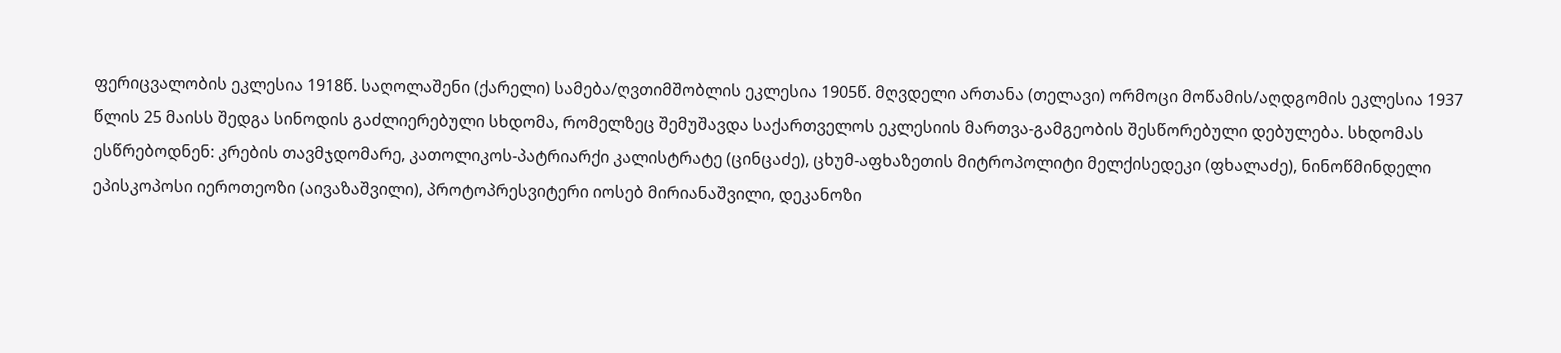ფერიცვალობის ეკლესია 1918წ. საღოლაშენი (ქარელი) სამება/ღვთიმშობლის ეკლესია 1905წ. მღვდელი ართანა (თელავი) ორმოცი მოწამის/აღდგომის ეკლესია 1937 წლის 25 მაისს შედგა სინოდის გაძლიერებული სხდომა, რომელზეც შემუშავდა საქართველოს ეკლესიის მართვა-გამგეობის შესწორებული დებულება. სხდომას ესწრებოდნენ: კრების თავმჯდომარე, კათოლიკოს-პატრიარქი კალისტრატე (ცინცაძე), ცხუმ-აფხაზეთის მიტროპოლიტი მელქისედეკი (ფხალაძე), ნინოწმინდელი ეპისკოპოსი იეროთეოზი (აივაზაშვილი), პროტოპრესვიტერი იოსებ მირიანაშვილი, დეკანოზი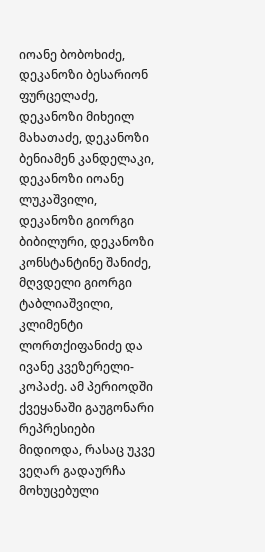იოანე ბობოხიძე, დეკანოზი ბესარიონ ფურცელაძე, დეკანოზი მიხეილ მახათაძე, დეკანოზი ბენიამენ კანდელაკი, დეკანოზი იოანე ლუკაშვილი, დეკანოზი გიორგი ბიბილური, დეკანოზი კონსტანტინე შანიძე, მღვდელი გიორგი ტაბლიაშვილი, კლიმენტი ლორთქიფანიძე და ივანე კვეზერელი-კოპაძე. ამ პერიოდში ქვეყანაში გაუგონარი რეპრესიები მიდიოდა, რასაც უკვე ვეღარ გადაურჩა მოხუცებული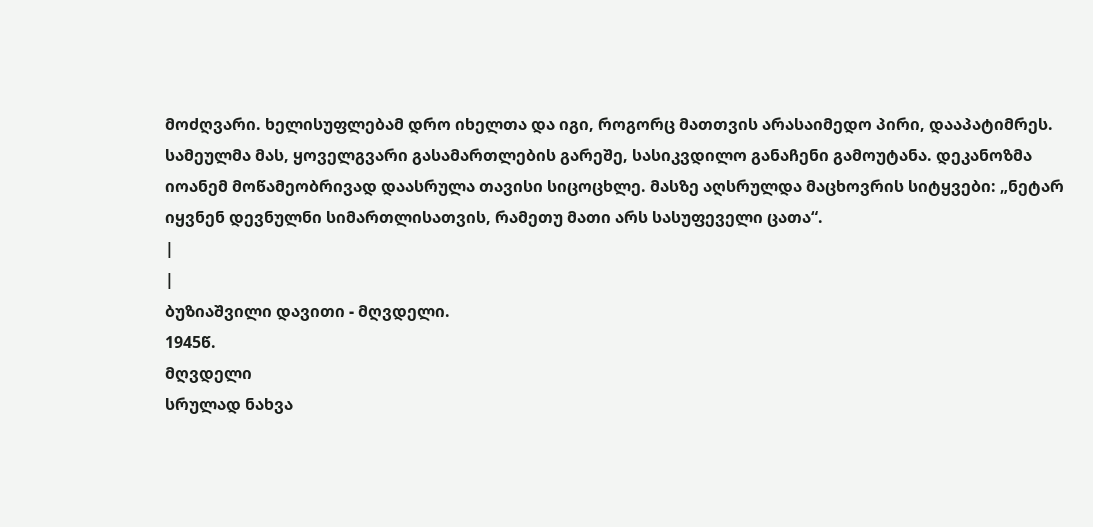მოძღვარი. ხელისუფლებამ დრო იხელთა და იგი, როგორც მათთვის არასაიმედო პირი, დააპატიმრეს. სამეულმა მას, ყოველგვარი გასამართლების გარეშე, სასიკვდილო განაჩენი გამოუტანა. დეკანოზმა იოანემ მოწამეობრივად დაასრულა თავისი სიცოცხლე. მასზე აღსრულდა მაცხოვრის სიტყვები: „ნეტარ იყვნენ დევნულნი სიმართლისათვის, რამეთუ მათი არს სასუფეველი ცათა“.
|
|
ბუზიაშვილი დავითი - მღვდელი.
1945წ.
მღვდელი
სრულად ნახვა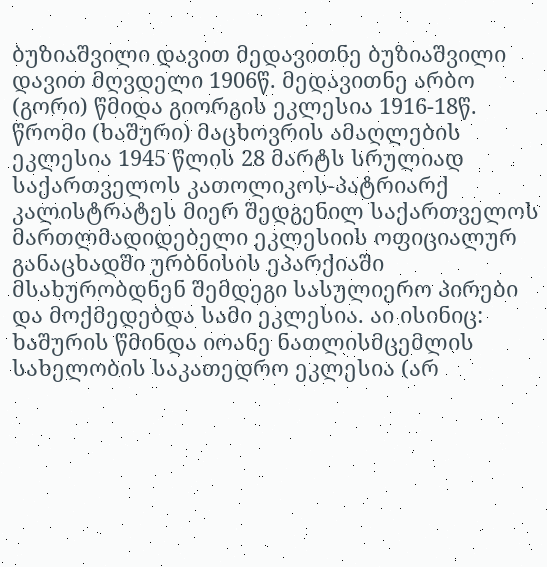ბუზიაშვილი დავით მედავითნე ბუზიაშვილი დავით მღვდელი 1906წ. მედავითნე არბო (გორი) წმიდა გიორგის ეკლესია 1916-18წ. წრომი (ხაშური) მაცხოვრის ამაღლების ეკლესია 1945 წლის 28 მარტს სრულიად საქართველოს კათოლიკოს-პატრიარქ კალისტრატეს მიერ შედგენილ საქართველოს მართლმადიდებელი ეკლესიის ოფიციალურ განაცხადში ურბნისის ეპარქიაში მსახურობდნენ შემდეგი სასულიერო პირები და მოქმედებდა სამი ეკლესია. აი ისინიც: ხაშურის წმინდა იოანე ნათლისმცემლის სახელობის საკათედრო ეკლესია (არ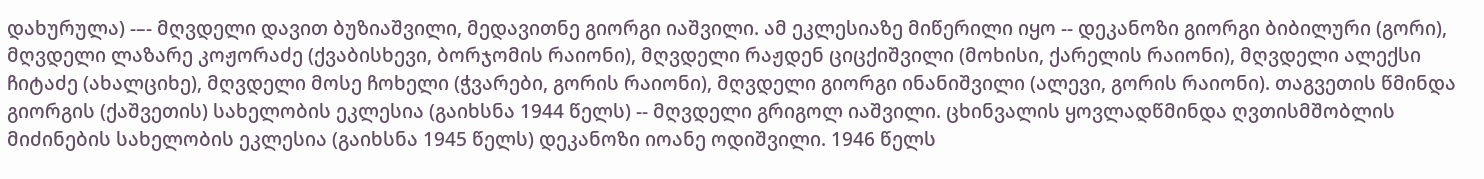დახურულა) -–- მღვდელი დავით ბუზიაშვილი, მედავითნე გიორგი იაშვილი. ამ ეკლესიაზე მიწერილი იყო -- დეკანოზი გიორგი ბიბილური (გორი), მღვდელი ლაზარე კოჟორაძე (ქვაბისხევი, ბორჯომის რაიონი), მღვდელი რაჟდენ ციცქიშვილი (მოხისი, ქარელის რაიონი), მღვდელი ალექსი ჩიტაძე (ახალციხე), მღვდელი მოსე ჩოხელი (ჭვარები, გორის რაიონი), მღვდელი გიორგი ინანიშვილი (ალევი, გორის რაიონი). თაგვეთის წმინდა გიორგის (ქაშვეთის) სახელობის ეკლესია (გაიხსნა 1944 წელს) -- მღვდელი გრიგოლ იაშვილი. ცხინვალის ყოვლადწმინდა ღვთისმშობლის მიძინების სახელობის ეკლესია (გაიხსნა 1945 წელს) დეკანოზი იოანე ოდიშვილი. 1946 წელს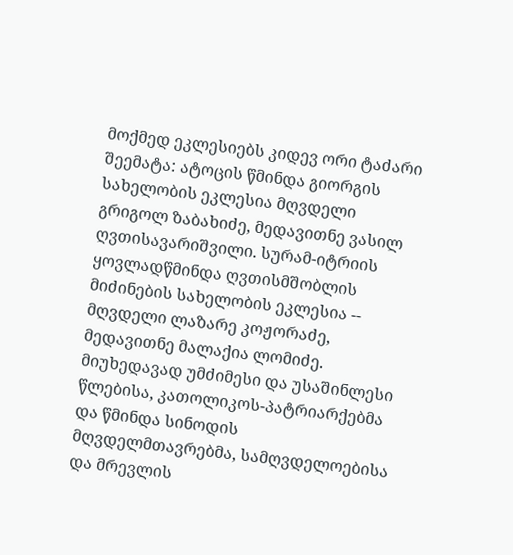მოქმედ ეკლესიებს კიდევ ორი ტაძარი შეემატა: ატოცის წმინდა გიორგის სახელობის ეკლესია მღვდელი გრიგოლ ზაბახიძე, მედავითნე ვასილ ღვთისავარიშვილი. სურამ-იტრიის ყოვლადწმინდა ღვთისმშობლის მიძინების სახელობის ეკლესია -- მღვდელი ლაზარე კოჟორაძე, მედავითნე მალაქია ლომიძე. მიუხედავად უმძიმესი და უსაშინლესი წლებისა, კათოლიკოს-პატრიარქებმა და წმინდა სინოდის მღვდელმთავრებმა, სამღვდელოებისა და მრევლის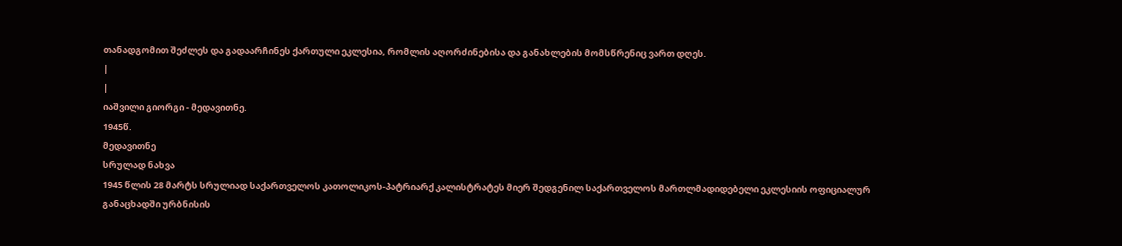თანადგომით შეძლეს და გადაარჩინეს ქართული ეკლესია, რომლის აღორძინებისა და განახლების მომსწრენიც ვართ დღეს.
|
|
იაშვილი გიორგი - მედავითნე.
1945წ.
მედავითნე
სრულად ნახვა
1945 წლის 28 მარტს სრულიად საქართველოს კათოლიკოს-პატრიარქ კალისტრატეს მიერ შედგენილ საქართველოს მართლმადიდებელი ეკლესიის ოფიციალურ განაცხადში ურბნისის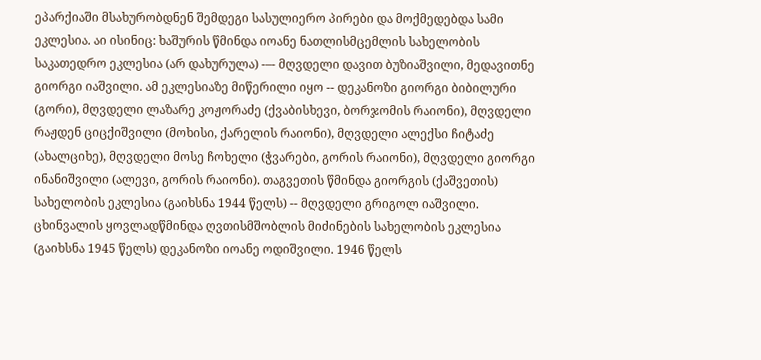ეპარქიაში მსახურობდნენ შემდეგი სასულიერო პირები და მოქმედებდა სამი ეკლესია. აი ისინიც: ხაშურის წმინდა იოანე ნათლისმცემლის სახელობის საკათედრო ეკლესია (არ დახურულა) -–- მღვდელი დავით ბუზიაშვილი, მედავითნე გიორგი იაშვილი. ამ ეკლესიაზე მიწერილი იყო -- დეკანოზი გიორგი ბიბილური (გორი), მღვდელი ლაზარე კოჟორაძე (ქვაბისხევი, ბორჯომის რაიონი), მღვდელი რაჟდენ ციცქიშვილი (მოხისი, ქარელის რაიონი), მღვდელი ალექსი ჩიტაძე (ახალციხე), მღვდელი მოსე ჩოხელი (ჭვარები, გორის რაიონი), მღვდელი გიორგი ინანიშვილი (ალევი, გორის რაიონი). თაგვეთის წმინდა გიორგის (ქაშვეთის) სახელობის ეკლესია (გაიხსნა 1944 წელს) -- მღვდელი გრიგოლ იაშვილი. ცხინვალის ყოვლადწმინდა ღვთისმშობლის მიძინების სახელობის ეკლესია (გაიხსნა 1945 წელს) დეკანოზი იოანე ოდიშვილი. 1946 წელს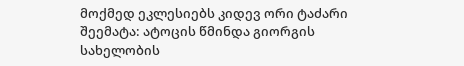მოქმედ ეკლესიებს კიდევ ორი ტაძარი შეემატა: ატოცის წმინდა გიორგის სახელობის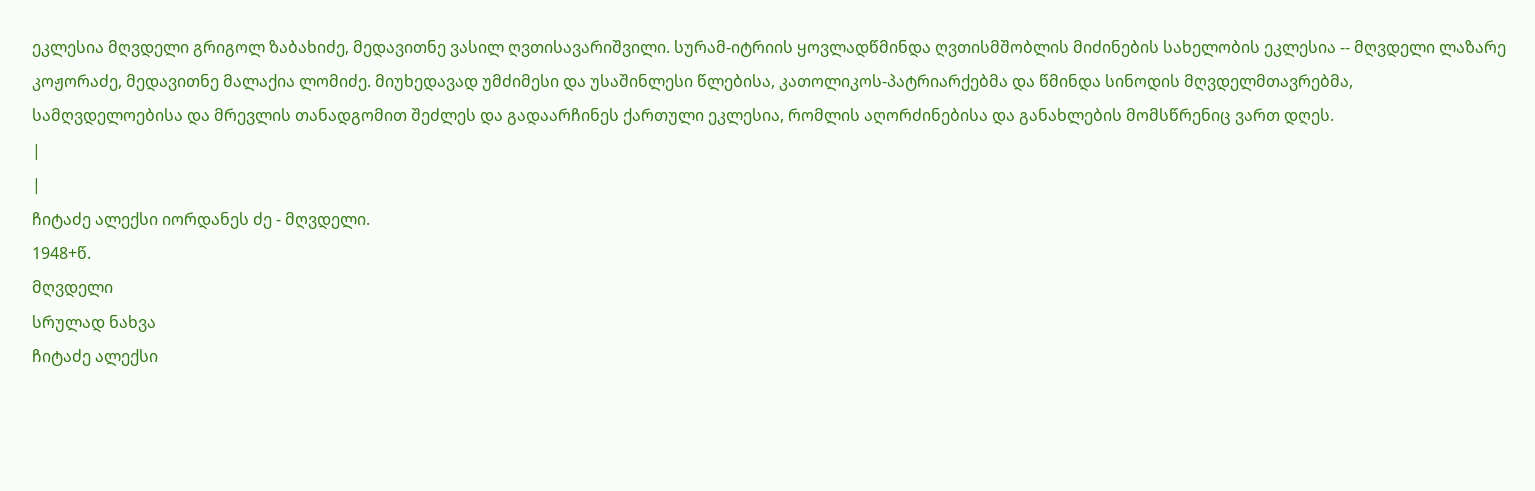ეკლესია მღვდელი გრიგოლ ზაბახიძე, მედავითნე ვასილ ღვთისავარიშვილი. სურამ-იტრიის ყოვლადწმინდა ღვთისმშობლის მიძინების სახელობის ეკლესია -- მღვდელი ლაზარე კოჟორაძე, მედავითნე მალაქია ლომიძე. მიუხედავად უმძიმესი და უსაშინლესი წლებისა, კათოლიკოს-პატრიარქებმა და წმინდა სინოდის მღვდელმთავრებმა, სამღვდელოებისა და მრევლის თანადგომით შეძლეს და გადაარჩინეს ქართული ეკლესია, რომლის აღორძინებისა და განახლების მომსწრენიც ვართ დღეს.
|
|
ჩიტაძე ალექსი იორდანეს ძე - მღვდელი.
1948+წ.
მღვდელი
სრულად ნახვა
ჩიტაძე ალექსი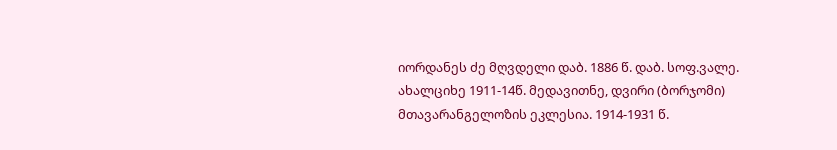იორდანეს ძე მღვდელი დაბ. 1886 წ. დაბ. სოფ.ვალე. ახალციხე 1911-14წ. მედავითნე, დვირი (ბორჯომი) მთავარანგელოზის ეკლესია. 1914-1931 წ.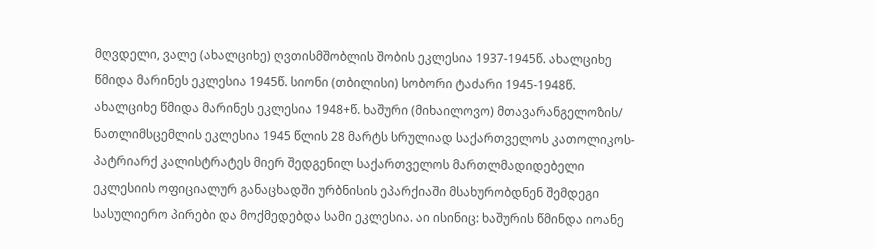მღვდელი, ვალე (ახალციხე) ღვთისმშობლის შობის ეკლესია 1937-1945წ. ახალციხე წმიდა მარინეს ეკლესია 1945წ. სიონი (თბილისი) სობორი ტაძარი 1945-1948წ. ახალციხე წმიდა მარინეს ეკლესია 1948+წ. ხაშური (მიხაილოვო) მთავარანგელოზის/ ნათლიმსცემლის ეკლესია 1945 წლის 28 მარტს სრულიად საქართველოს კათოლიკოს-პატრიარქ კალისტრატეს მიერ შედგენილ საქართველოს მართლმადიდებელი ეკლესიის ოფიციალურ განაცხადში ურბნისის ეპარქიაში მსახურობდნენ შემდეგი სასულიერო პირები და მოქმედებდა სამი ეკლესია. აი ისინიც: ხაშურის წმინდა იოანე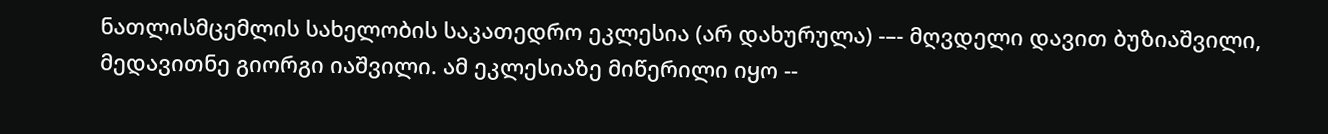ნათლისმცემლის სახელობის საკათედრო ეკლესია (არ დახურულა) -–- მღვდელი დავით ბუზიაშვილი, მედავითნე გიორგი იაშვილი. ამ ეკლესიაზე მიწერილი იყო --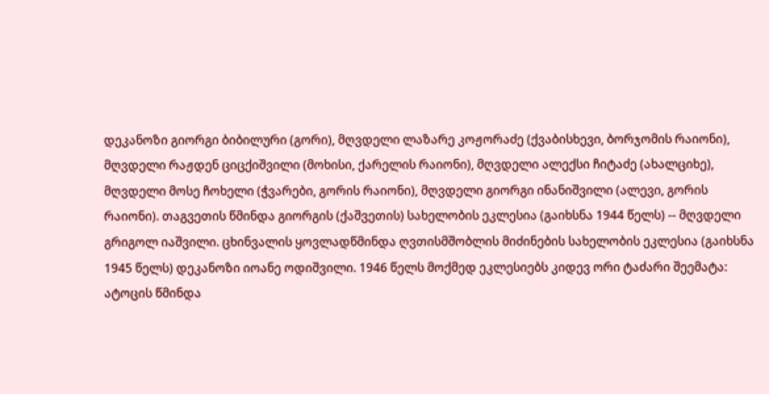დეკანოზი გიორგი ბიბილური (გორი), მღვდელი ლაზარე კოჟორაძე (ქვაბისხევი, ბორჯომის რაიონი), მღვდელი რაჟდენ ციცქიშვილი (მოხისი, ქარელის რაიონი), მღვდელი ალექსი ჩიტაძე (ახალციხე), მღვდელი მოსე ჩოხელი (ჭვარები, გორის რაიონი), მღვდელი გიორგი ინანიშვილი (ალევი, გორის რაიონი). თაგვეთის წმინდა გიორგის (ქაშვეთის) სახელობის ეკლესია (გაიხსნა 1944 წელს) -- მღვდელი გრიგოლ იაშვილი. ცხინვალის ყოვლადწმინდა ღვთისმშობლის მიძინების სახელობის ეკლესია (გაიხსნა 1945 წელს) დეკანოზი იოანე ოდიშვილი. 1946 წელს მოქმედ ეკლესიებს კიდევ ორი ტაძარი შეემატა: ატოცის წმინდა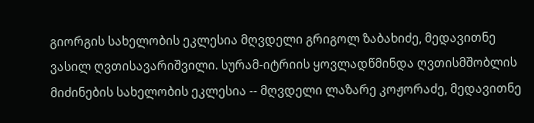გიორგის სახელობის ეკლესია მღვდელი გრიგოლ ზაბახიძე, მედავითნე ვასილ ღვთისავარიშვილი. სურამ-იტრიის ყოვლადწმინდა ღვთისმშობლის მიძინების სახელობის ეკლესია -- მღვდელი ლაზარე კოჟორაძე, მედავითნე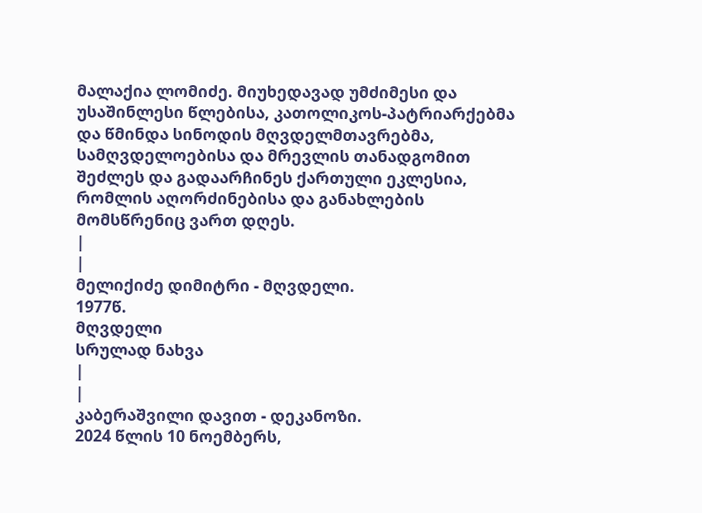მალაქია ლომიძე. მიუხედავად უმძიმესი და უსაშინლესი წლებისა, კათოლიკოს-პატრიარქებმა და წმინდა სინოდის მღვდელმთავრებმა, სამღვდელოებისა და მრევლის თანადგომით შეძლეს და გადაარჩინეს ქართული ეკლესია, რომლის აღორძინებისა და განახლების მომსწრენიც ვართ დღეს.
|
|
მელიქიძე დიმიტრი - მღვდელი.
1977წ.
მღვდელი
სრულად ნახვა
|
|
კაბერაშვილი დავით - დეკანოზი.
2024 წლის 10 ნოემბერს,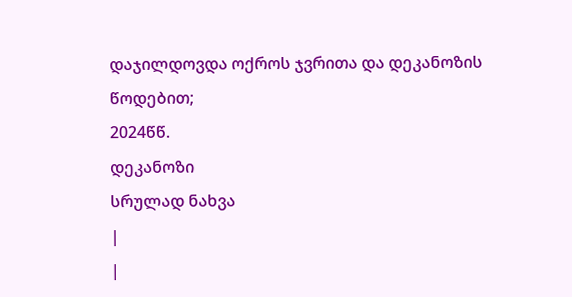დაჯილდოვდა ოქროს ჯვრითა და დეკანოზის წოდებით;
2024წწ.
დეკანოზი
სრულად ნახვა
|
|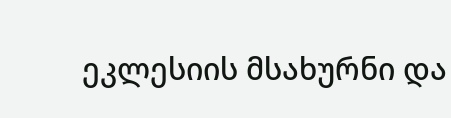ეკლესიის მსახურნი და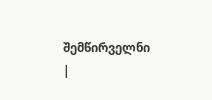შემწირველნი |